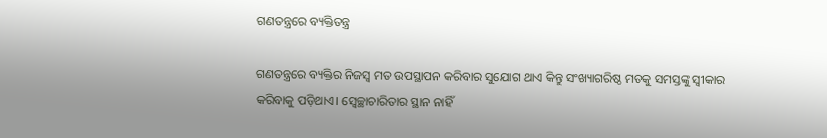ଗଣତନ୍ତ୍ରରେ ବ୍ୟକ୍ତିତନ୍ତ୍ର

ଗଣତନ୍ତ୍ରରେ ବ୍ୟକ୍ତିର ନିଜସ୍ବ ମତ ଉପସ୍ଥାପନ କରିବାର ସୁଯୋଗ ଥାଏ କିନ୍ତୁ ସଂଖ୍ୟାଗରିଷ୍ଠ ମତକୁ ସମସ୍ତଙ୍କୁ ସ୍ବୀକାର କରିବାକୁ ପଡ଼ିଥାଏ। ସ୍ବେଚ୍ଛାଚାରିତାର ସ୍ଥାନ ନାହିଁ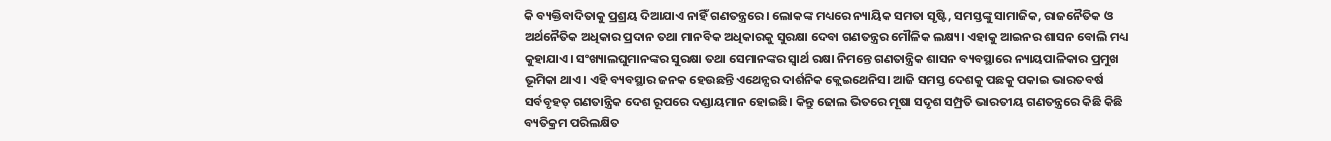କି ବ୍ୟକ୍ତିବାଦିତାକୁ ପ୍ରଶ୍ରୟ ଦିଆଯାଏ ନାହିଁ ଗଣତନ୍ତ୍ରରେ। ଲୋକଙ୍କ ମଧ୍ୟରେ ନ୍ୟାୟିକ ସମତା ସୃଷ୍ଟି, ସମସ୍ତଙ୍କୁ ସାମାଜିକ, ରାଜନୈତିକ ଓ ଅର୍ଥନୈତିକ ଅଧିକାର ପ୍ରଦାନ ତଥା ମାନବିକ ଅଧିକାରକୁ ସୁରକ୍ଷା ଦେବା ଗଣତନ୍ତ୍ରର ମୌଳିକ ଲକ୍ଷ୍ୟ। ଏହାକୁ ଆଇନର ଶାସନ ବୋଲି ମଧ୍ୟ କୁହାଯାଏ। ସଂଖ୍ୟାଲଘୁମାନଙ୍କର ସୁରକ୍ଷା ତଥା ସେମାନଙ୍କର ସ୍ବାର୍ଥ ରକ୍ଷା ନିମନ୍ତେ ଗଣତାନ୍ତ୍ରିକ ଶାସନ ବ୍ୟବସ୍ଥାରେ ନ୍ୟାୟପାଳିକାର ପ୍ରମୁଖ ଭୂମିକା ଥାଏ। ଏହି ବ୍ୟବସ୍ଥାର ଜନକ ହେଉଛନ୍ତି ଏଥେନ୍ସର ଦାର୍ଶନିକ କ୍ଲେଇଥେନିସ। ଆଜି ସମସ୍ତ ଦେଶକୁ ପଛକୁ ପକାଇ ଭାରତବର୍ଷ ସର୍ବବୃହତ୍‌ ଗଣତାନ୍ତ୍ରିକ ଦେଶ ରୂପରେ ଦଣ୍ଡାୟମାନ ହୋଇଛି। କିନ୍ତୁ ଢୋଲ ଭିତରେ ମୂଷା ସଦୃଶ ସମ୍ପ୍ରତି ଭାରତୀୟ ଗଣତନ୍ତ୍ରରେ କିଛି କିଛି ବ୍ୟତିକ୍ରମ ପରିଲକ୍ଷିତ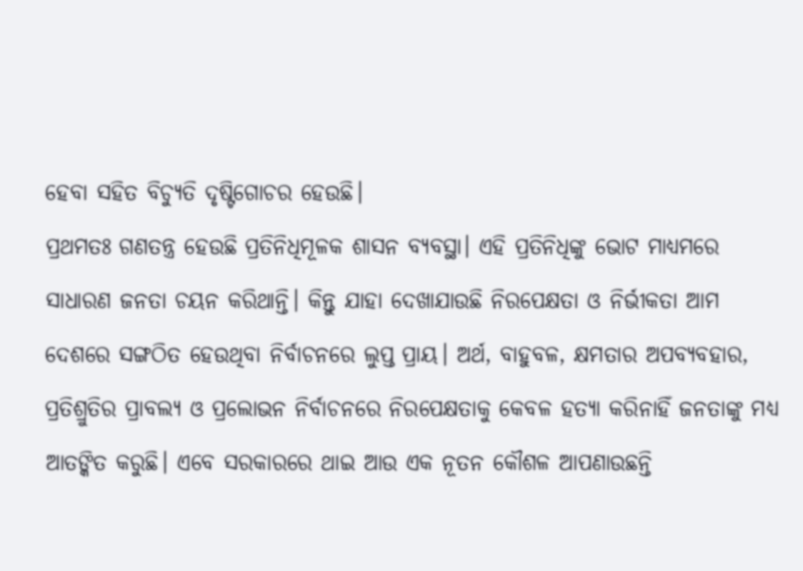ହେବା ସହିତ ବିଚ୍ୟୁତି ଦୃଷ୍ଟିଗୋଚର ହେଉଛି।
ପ୍ରଥମତଃ ଗଣତନ୍ତ୍ର ହେଉଛି ପ୍ରତିନିଧିମୂଳକ ଶାସନ ବ୍ୟବସ୍ଥା। ଏହି ପ୍ରତିନିଧିଙ୍କୁ ଭୋଟ ମାଧ୍ୟମରେ ସାଧାରଣ ଜନତା ଚୟନ କରିଥାନ୍ତି। କିନ୍ତୁ ଯାହା ଦେଖାଯାଉଛି ନିରପେକ୍ଷତା ଓ ନିର୍ଭୀକତା ଆମ ଦେଶରେ ସଙ୍ଗଠିତ ହେଉଥିବା ନିର୍ବାଚନରେ ଲୁପ୍ତ ପ୍ରାୟ। ଅର୍ଥ, ବାହୁବଳ, କ୍ଷମତାର ଅପବ୍ୟବହାର, ପ୍ରତିଶ୍ରୁତିର ପ୍ରାବଲ୍ୟ ଓ ପ୍ରଲୋଭନ ନିର୍ବାଚନରେ ନିରପେକ୍ଷତାକୁ କେବଳ ହତ୍ୟା କରିନାହିଁ ଜନତାଙ୍କୁ ମଧ୍ୟ ଆତଙ୍କିତ କରୁଛି। ଏବେ ସରକାରରେ ଥାଇ ଆଉ ଏକ ନୂତନ କୌଶଳ ଆପଣାଉଛନ୍ତି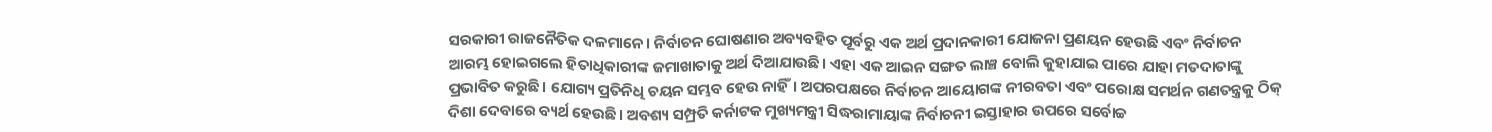ସରକାରୀ ରାଜନୈତିକ ଦଳମାନେ। ନିର୍ବାଚନ ଘୋଷଣାର ଅବ୍ୟବହିତ ପୂର୍ବରୁ ଏକ ଅର୍ଥ ପ୍ରଦାନକାରୀ ଯୋଜନା ପ୍ରଣୟନ ହେଉଛି ଏବଂ ନିର୍ବାଚନ ଆରମ୍ଭ ହୋଇଗଲେ ହିତାଧିକାରୀଙ୍କ ଜମାଖାତାକୁ ଅର୍ଥ ଦିଆଯାଉଛି। ଏହା ଏକ ଆଇନ ସଙ୍ଗତ ଲାଞ୍ଚ ବୋଲି କୁହାଯାଇ ପାରେ ଯାହା ମତଦାତାଙ୍କୁ ପ୍ରଭାବିତ କରୁଛି। ଯୋଗ୍ୟ ପ୍ରତିନିଧି ଚୟନ ସମ୍ଭବ ହେଉ ନାହିଁ। ଅପରପକ୍ଷରେ ନିର୍ବାଚନ ଆୟୋଗଙ୍କ ନୀରବତା ଏବଂ ପରୋକ୍ଷ ସମର୍ଥନ ଗଣତନ୍ତ୍ରକୁ ଠିକ୍‌ ଦିଶା ଦେବାରେ ବ୍ୟର୍ଥ ହେଉଛି। ଅବଶ୍ୟ ସମ୍ପ୍ରତି କର୍ନାଟକ ମୁଖ୍ୟମନ୍ତ୍ରୀ ସିଦ୍ଧରାମାୟାଙ୍କ ନିର୍ବାଚନୀ ଇସ୍ତାହାର ଉପରେ ସର୍ବୋଚ୍ଚ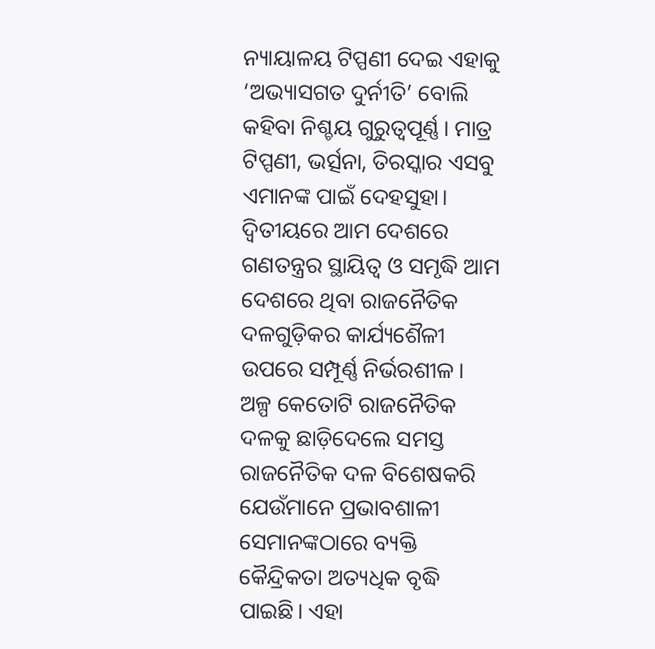ନ୍ୟାୟାଳୟ ଟିପ୍ପଣୀ ଦେଇ ଏହାକୁ ‘ଅଭ୍ୟାସଗତ ଦୁର୍ନୀତି’ ବୋଲି କହିବା ନିଶ୍ଚୟ ଗୁରୁତ୍ୱପୂର୍ଣ୍ଣ। ମାତ୍ର ଟିପ୍ପଣୀ, ଭର୍ତ୍ସନା, ତିରସ୍କାର ଏସବୁ ଏମାନଙ୍କ ପାଇଁ ଦେହସୁହା।
ଦ୍ୱିତୀୟରେ ଆମ ଦେଶରେ ଗଣତନ୍ତ୍ରର ସ୍ଥାୟିତ୍ୱ ଓ ସମୃଦ୍ଧି ଆମ ଦେଶରେ ଥିବା ରାଜନୈତିକ ଦଳଗୁଡ଼ିକର କାର୍ଯ୍ୟଶୈଳୀ ଉପରେ ସମ୍ପୂର୍ଣ୍ଣ ନିର୍ଭରଶୀଳ। ଅଳ୍ପ କେତୋଟି ରାଜନୈତିକ ଦଳକୁ ଛାଡ଼ିଦେଲେ ସମସ୍ତ ରାଜନୈତିକ ଦଳ ବିଶେଷକରି ଯେଉଁମାନେ ପ୍ରଭାବଶାଳୀ ସେମାନଙ୍କଠାରେ ବ୍ୟକ୍ତି କୈନ୍ଦ୍ରିକତା ଅତ୍ୟଧିକ ବୃଦ୍ଧି ପାଇଛି। ଏହା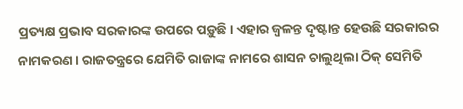ପ୍ରତ୍ୟକ୍ଷ ପ୍ରଭାବ ସରକାରଙ୍କ ଉପରେ ପଡ଼ୁଛି। ଏହାର ଜ୍ୱଳନ୍ତ ଦୃଷ୍ଟାନ୍ତ ହେଉଛି ସରକାରର ନାମକରଣ। ରାଜତନ୍ତ୍ରରେ ଯେମିତି ରାଜାଙ୍କ ନାମରେ ଶାସନ ଚାଲୁଥିଲା ଠିକ୍‌ ସେମିତି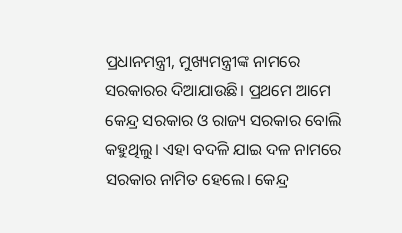ପ୍ରଧାନମନ୍ତ୍ରୀ, ମୁଖ୍ୟମନ୍ତ୍ରୀଙ୍କ ନାମରେ ସରକାରର ଦିଆଯାଉଛି। ପ୍ରଥମେ ଆମେ କେନ୍ଦ୍ର ସରକାର ଓ ରାଜ୍ୟ ସରକାର ବୋଲି କହୁଥିଲୁ। ଏହା ବଦଳି ଯାଇ ଦଳ ନାମରେ ସରକାର ନାମିତ ହେଲେ। କେନ୍ଦ୍ର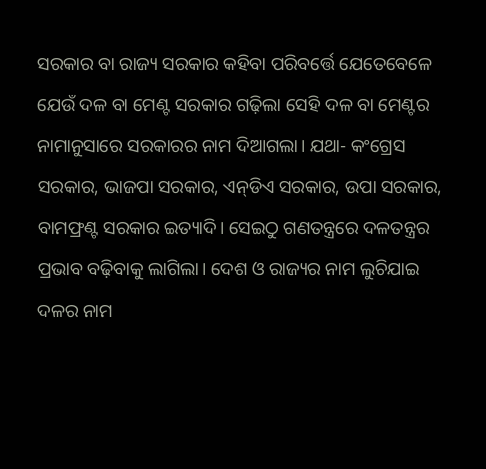ସରକାର ବା ରାଜ୍ୟ ସରକାର କହିବା ପରିବର୍ତ୍ତେ ଯେତେବେଳେ ଯେଉଁ ଦଳ ବା ମେଣ୍ଟ ସରକାର ଗଢ଼ିଲା ସେହି ଦଳ ବା ମେଣ୍ଟର ନାମାନୁସାରେ ସରକାରର ନାମ ଦିଆଗଲା। ଯଥା- କଂଗ୍ରେସ ସରକାର, ଭାଜପା ସରକାର, ଏନ୍‌ଡିଏ ସରକାର, ଉପା ସରକାର, ବାମଫ୍ରଣ୍ଟ ସରକାର ଇତ୍ୟାଦି। ସେଇଠୁ ଗଣତନ୍ତ୍ରରେ ଦଳତନ୍ତ୍ରର ପ୍ରଭାବ ବଢ଼ିବାକୁ ଲାଗିଲା। ଦେଶ ଓ ରାଜ୍ୟର ନାମ ଲୁଚିଯାଇ ଦଳର ନାମ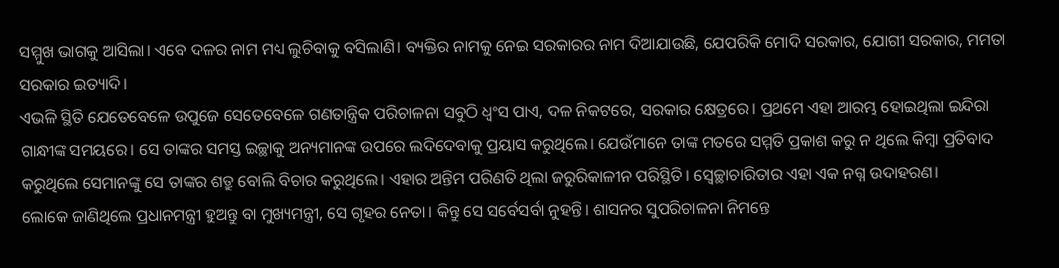ସମ୍ମୁଖ ଭାଗକୁ ଆସିଲା। ଏବେ ଦଳର ନାମ ମଧ୍ୟ ଲୁଚିବାକୁ ବସିଲାଣି। ବ୍ୟକ୍ତିର ନାମକୁ ନେଇ ସରକାରର ନାମ ଦିଆଯାଉଛି, ଯେପରିକି ମୋଦି ସରକାର, ଯୋଗୀ ସରକାର, ମମତା ସରକାର ଇତ୍ୟାଦି।
ଏଭଳି ସ୍ଥିତି ଯେତେବେଳେ ଉପୁଜେ ସେତେବେଳେ ଗଣତାନ୍ତ୍ରିକ ପରିଚାଳନା ସବୁଠି ଧ୍ୱଂସ ପାଏ, ଦଳ ନିକଟରେ, ସରକାର କ୍ଷେତ୍ରରେ। ପ୍ରଥମେ ଏହା ଆରମ୍ଭ ହୋଇଥିଲା ଇନ୍ଦିରା ଗାନ୍ଧୀଙ୍କ ସମୟରେ। ସେ ତାଙ୍କର ସମସ୍ତ ଇଚ୍ଛାକୁ ଅନ୍ୟମାନଙ୍କ ଉପରେ ଲଦିଦେବାକୁ ପ୍ରୟାସ କରୁଥିଲେ। ଯେଉଁମାନେ ତାଙ୍କ ମତରେ ସମ୍ମତି ପ୍ରକାଶ କରୁ ନ ଥିଲେ କିମ୍ବା ପ୍ରତିବାଦ କରୁଥିଲେ ସେମାନଙ୍କୁ ସେ ତାଙ୍କର ଶତ୍ରୁ ବୋଲି ବିଚାର କରୁଥିଲେ। ଏହାର ଅନ୍ତିମ ପରିଣତି ଥିଲା ଜରୁରିକାଳୀନ ପରିସ୍ଥିତି। ସ୍ବେଚ୍ଛାଚାରିତାର ଏହା ଏକ ନଗ୍ନ ଉଦାହରଣ।
ଲୋକେ ଜାଣିଥିଲେ ପ୍ରଧାନମନ୍ତ୍ରୀ ହୁଅନ୍ତୁ ବା ମୁଖ୍ୟମନ୍ତ୍ରୀ, ସେ ଗୃହର ନେତା। କିନ୍ତୁ ସେ ସର୍ବେସର୍ବା ନୁହନ୍ତି। ଶାସନର ସୁପରିଚାଳନା ନିମନ୍ତେ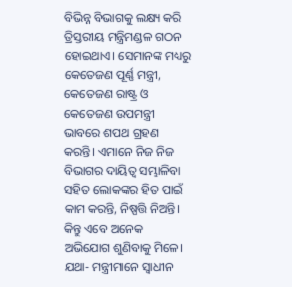ବିଭିନ୍ନ ବିଭାଗକୁ ଲକ୍ଷ୍ୟ କରି ତ୍ରିସ୍ତରୀୟ ମନ୍ତ୍ରିମଣ୍ଡଳ ଗଠନ ହୋଇଥାଏ। ସେମାନଙ୍କ ମଧ୍ୟରୁ କେତେଜଣ ପୂର୍ଣ୍ଣ ମନ୍ତ୍ରୀ, କେତେଜଣ ରାଷ୍ଟ୍ର ଓ କେତେଜଣ ଉପମନ୍ତ୍ରୀ ଭାବରେ ଶପଥ ଗ୍ରହଣ କରନ୍ତି। ଏମାନେ ନିଜ ନିଜ ବିଭାଗର ଦାୟିତ୍ୱ ସମ୍ଭାଳିବା ସହିତ ଲୋକଙ୍କର ହିତ ପାଇଁ କାମ କରନ୍ତି, ନିଷ୍ପତ୍ତି ନିଅନ୍ତି। କିନ୍ତୁ ଏବେ ଅନେକ ଅଭିଯୋଗ ଶୁଣିବାକୁ ମିଳେ। ଯଥା- ମନ୍ତ୍ରୀମାନେ ସ୍ବାଧୀନ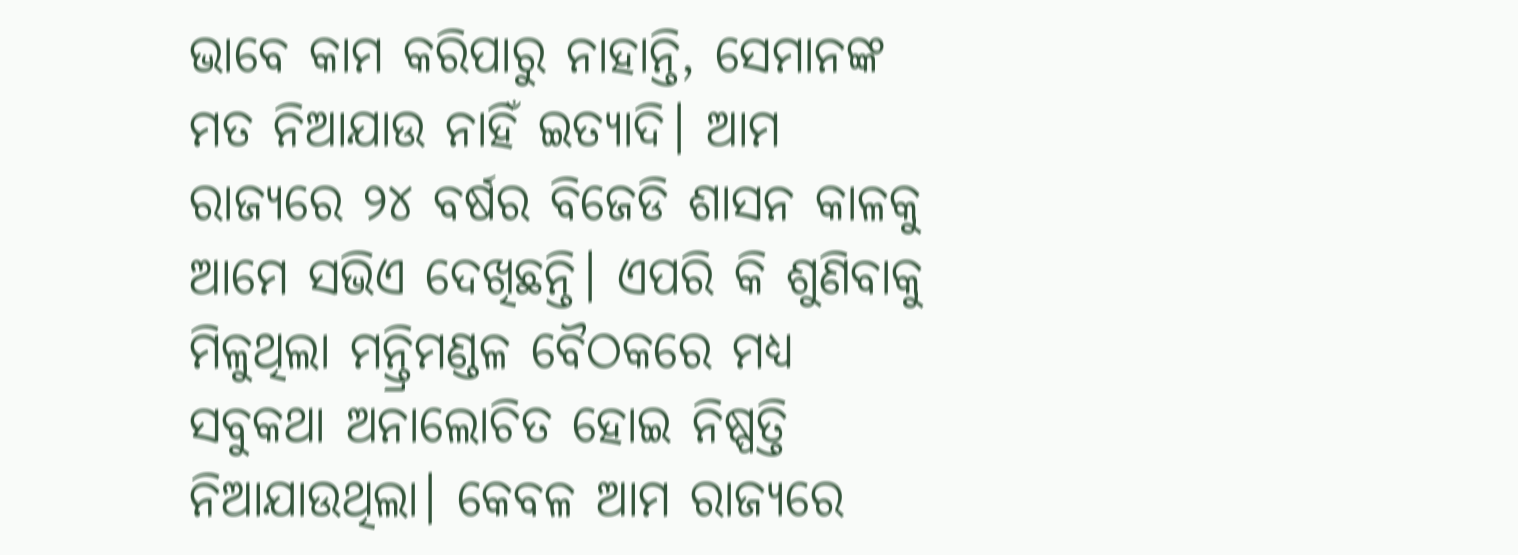ଭାବେ କାମ କରିପାରୁ ନାହାନ୍ତି, ସେମାନଙ୍କ ମତ ନିଆଯାଉ ନାହିଁ ଇତ୍ୟାଦି। ଆମ ରାଜ୍ୟରେ ୨୪ ବର୍ଷର ବିଜେଡି ଶାସନ କାଳକୁ ଆମେ ସଭିଏ ଦେଖିଛନ୍ତି। ଏପରି କି ଶୁଣିବାକୁ ମିଳୁଥିଲା ମନ୍ତ୍ରିମଣ୍ଡଳ ବୈଠକରେ ମଧ୍ୟ ସବୁକଥା ଅନାଲୋଚିତ ହୋଇ ନିଷ୍ପତ୍ତି ନିଆଯାଉଥିଲା। କେବଳ ଆମ ରାଜ୍ୟରେ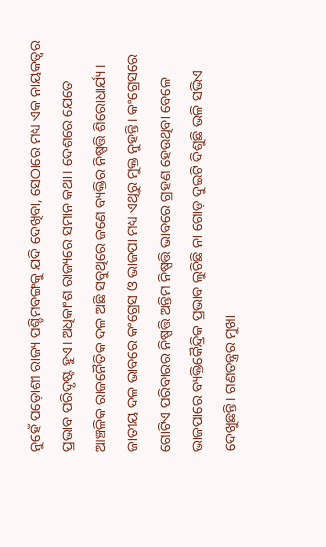ନୁହେଁ ପଡ଼ୋଶୀ ରାଜ୍ୟ ପଶ୍ଚିମବଙ୍ଗକୁ ଯଦି ଦେଖିବା, ସେଠାରେ ମଧ୍ୟ ଏକ ନାୟକତ୍ୱର ପ୍ରଭାବ ପରିଦୃଷ୍ଟ ହୁଏ। ଅଧିକାଂଶ ରାଜ୍ୟରେ ସମାନ କଥା। ଦେଶରେ ଯେତେ ଆଞ୍ଚଳିକ ରାଜନୈତିକ ଦଳ ଅଛି ସବୁଥିରେ ଜଣେ ବ୍ୟକ୍ତିର ନିଷ୍ପତ୍ତି ଶିରୋଧାର୍ଯ୍ୟ। ଜାତୀୟ ଦଳ ଭାବରେ କଂଗ୍ରେସ ଓ ଭାଜପା ମଧ୍ୟ ଏଥିରୁ ମୁକ୍ତ ନୁହନ୍ତି। କଂଗ୍ରେସରେ ଗୋଟିଏ ପରିବାରର ନିଷ୍ପତ୍ତି ଅନ୍ତିମ ନିଷ୍ପତ୍ତି ଭାବରେ ଗ୍ରହଣ ହେଉଥିବା ବେଳେ ଭାଜପାରେ ବ୍ୟକ୍ତିକୈନ୍ଦ୍ରିକ ପ୍ରଭାବ ଲୁଚିଛି ନା ଗୋଡ଼ ଦୁଇଟି ଦିଶୁଛି ଭଳି ସଭିଏ ଦେଖୁଛନ୍ତି। ଗଣତନ୍ତ୍ରର ମୁଖା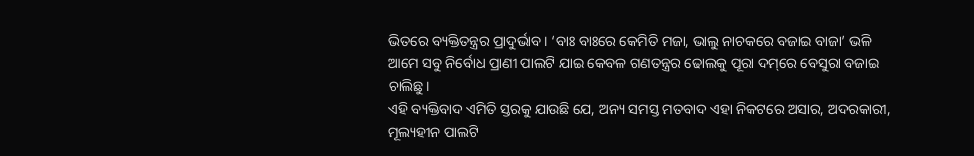ଭିତରେ ବ୍ୟକ୍ତିତନ୍ତ୍ରର ପ୍ରାଦୁର୍ଭାବ। ‘ବାଃ ବାଃରେ କେମିତି ମଜା, ଭାଲୁ ନାଚକରେ ବଜାଇ ବାଜା’ ଭଳି ଆମେ ସବୁ ନିର୍ବୋଧ ପ୍ରାଣୀ ପାଲଟି ଯାଇ କେବଳ ଗଣତନ୍ତ୍ରର ଢୋଲକୁ ପୂରା ଦମ୍‌ରେ ବେସୁରା ବଜାଇ ଚାଲିଛୁ।
ଏହି ବ୍ୟକ୍ତିବାଦ ଏମିତି ସ୍ତରକୁ ଯାଉଛି ଯେ, ଅନ୍ୟ ସମସ୍ତ ମତବାଦ ଏହା ନିକଟରେ ଅସାର, ଅଦରକାରୀ, ମୂଲ୍ୟହୀନ ପାଲଟି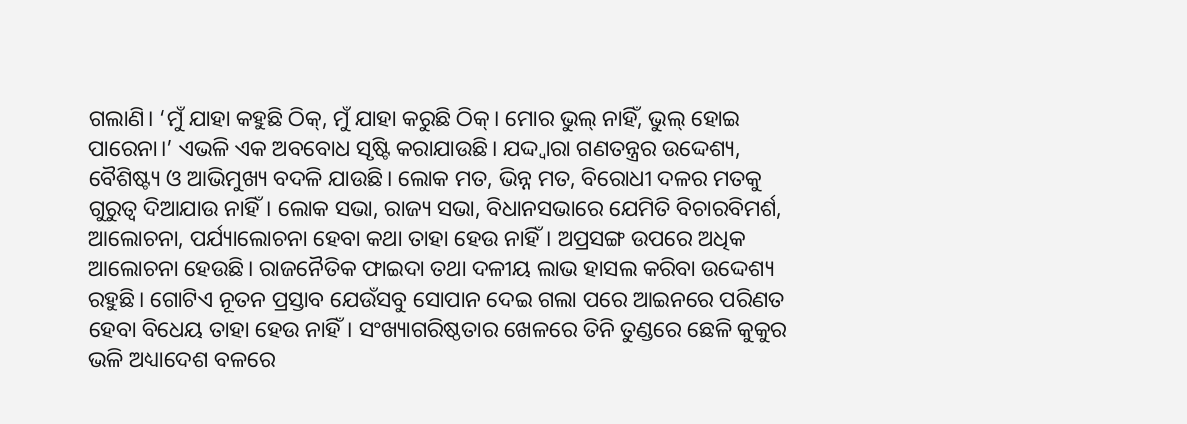ଗଲାଣି। ‘ମୁଁ ଯାହା କହୁଛି ଠିକ୍‌, ମୁଁ ଯାହା କରୁଛି ଠିକ୍‌। ମୋର ଭୁଲ୍‌ ନାହିଁ, ଭୁଲ୍‌ ହୋଇ ପାରେନା।’ ଏଭଳି ଏକ ଅବବୋଧ ସୃଷ୍ଟି କରାଯାଉଛି। ଯଦ୍ଦ୍ବାରା ଗଣତନ୍ତ୍ରର ଉଦ୍ଦେଶ୍ୟ, ବୈଶିଷ୍ଟ୍ୟ ଓ ଆଭିମୁଖ୍ୟ ବଦଳି ଯାଉଛି। ଲୋକ ମତ, ଭିନ୍ନ ମତ, ବିରୋଧୀ ଦଳର ମତକୁ ଗୁରୁତ୍ୱ ଦିଆଯାଉ ନାହିଁ। ଲୋକ ସଭା, ରାଜ୍ୟ ସଭା, ବିଧାନସଭାରେ ଯେମିତି ବିଚାରବିମର୍ଶ, ଆଲୋଚନା, ପର୍ଯ୍ୟାଲୋଚନା ହେବା କଥା ତାହା ହେଉ ନାହିଁ। ଅପ୍ରସଙ୍ଗ ଉପରେ ଅଧିକ ଆଲୋଚନା ହେଉଛି। ରାଜନୈତିକ ଫାଇଦା ତଥା ଦଳୀୟ ଲାଭ ହାସଲ କରିବା ଉଦ୍ଦେଶ୍ୟ ରହୁଛି। ଗୋଟିଏ ନୂତନ ପ୍ରସ୍ତାବ ଯେଉଁସବୁ ସୋପାନ ଦେଇ ଗଲା ପରେ ଆଇନରେ ପରିଣତ ହେବା ବିଧେୟ ତାହା ହେଉ ନାହିଁ। ସଂଖ୍ୟାଗରିଷ୍ଠତାର ଖେଳରେ ତିନି ତୁଣ୍ଡରେ ଛେଳି କୁକୁର ଭଳି ଅଧ୍ୟାଦେଶ ବଳରେ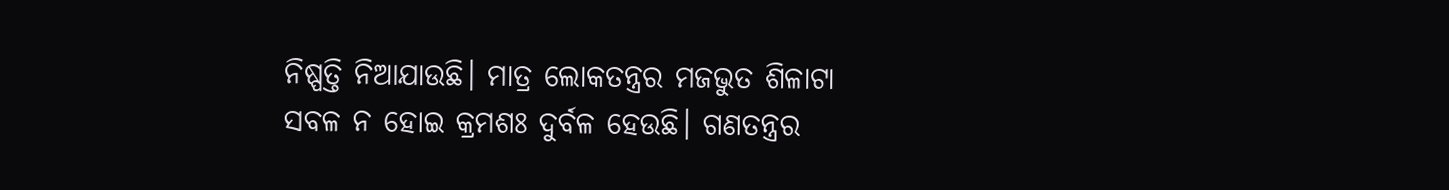ନିଷ୍ପତ୍ତି ନିଆଯାଉଛି। ମାତ୍ର ଲୋକତନ୍ତ୍ରର ମଜଭୁତ ଶିଳାଟା ସବଳ ନ ହୋଇ କ୍ରମଶଃ ଦୁର୍ବଳ ହେଉଛି। ଗଣତନ୍ତ୍ରର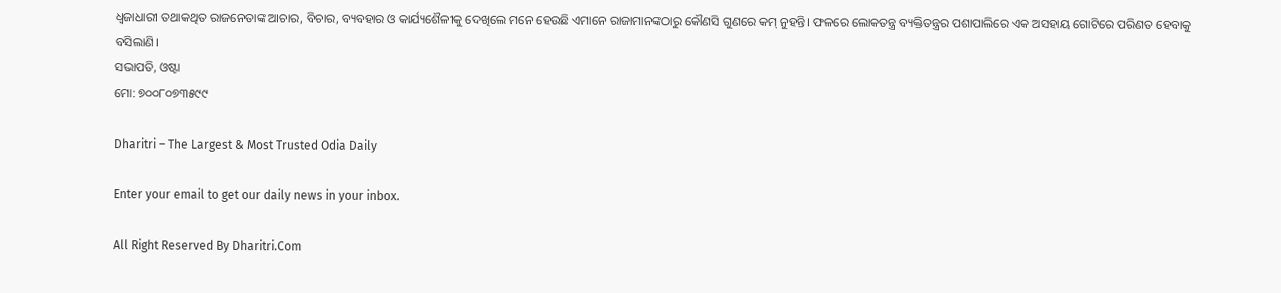ଧ୍ୱଜାଧାରୀ ତଥାକଥିତ ରାଜନେତାଙ୍କ ଆଚାର, ବିଚାର, ବ୍ୟବହାର ଓ କାର୍ଯ୍ୟଶୈଳୀକୁ ଦେଖିଲେ ମନେ ହେଉଛି ଏମାନେ ରାଜାମାନଙ୍କଠାରୁ କୌଣସି ଗୁଣରେ କମ୍‌ ନୁହନ୍ତି। ଫଳରେ ଲୋକତନ୍ତ୍ର ବ୍ୟକ୍ତିତନ୍ତ୍ରର ପଶାପାଲିରେ ଏକ ଅସହାୟ ଗୋଟିରେ ପରିଣତ ହେବାକୁ ବସିଲାଣି।
ସଭାପତି, ଓଷ୍ଟା
ମୋ: ୭୦୦୮୦୭୩୫୯୯

Dharitri – The Largest & Most Trusted Odia Daily

Enter your email to get our daily news in your inbox.

All Right Reserved By Dharitri.Com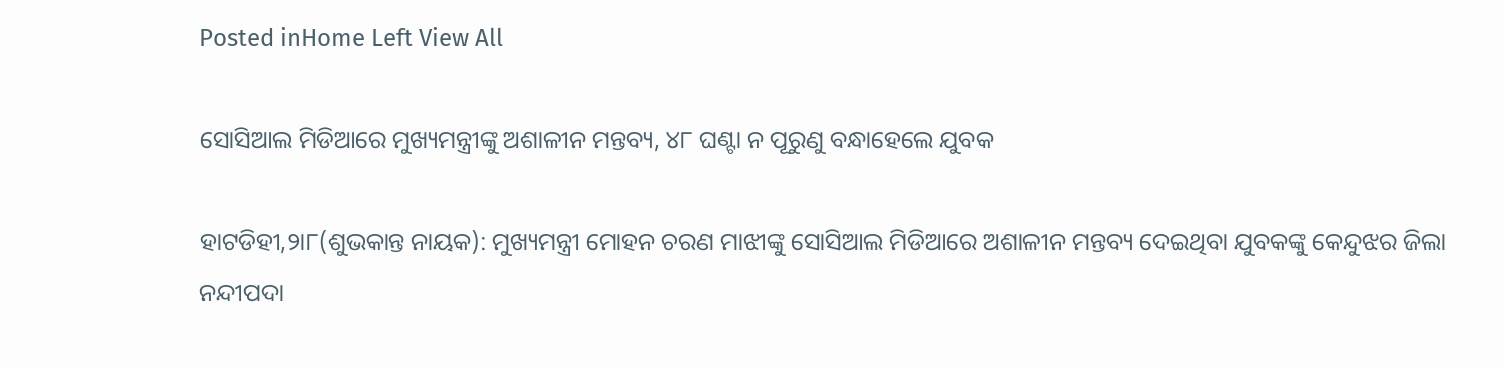Posted inHome Left View All

ସୋସିଆଲ ମିଡିଆରେ ମୁଖ୍ୟମନ୍ତ୍ରୀଙ୍କୁ ଅଶାଳୀନ ମନ୍ତବ୍ୟ, ୪୮ ଘଣ୍ଟା ନ ପୂରୁଣୁ ବନ୍ଧାହେଲେ ଯୁବକ

ହାଟଡିହୀ,୨ା୮(ଶୁଭକାନ୍ତ ନାୟକ): ମୁଖ୍ୟମନ୍ତ୍ରୀ ମୋହନ ଚରଣ ମାଝୀଙ୍କୁ ସୋସିଆଲ ମିଡିଆରେ ଅଶାଳୀନ ମନ୍ତବ୍ୟ ଦେଇଥିବା ଯୁବକଙ୍କୁ କେନ୍ଦୁଝର ଜିଲା ନନ୍ଦୀପଦା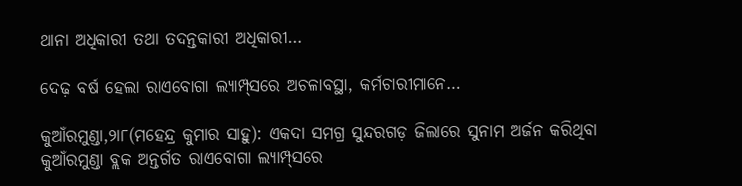ଥାନା ଅଧିକାରୀ ତଥା ତଦନ୍ତକାରୀ ଅଧିକାରୀ…

ଦେଢ଼ ବର୍ଷ ହେଲା ରାଏବୋଗା ଲ୍ୟାମ୍ପ୍‌ସରେ ଅଚଳାବସ୍ଥା, କର୍ମଚାରୀମାନେ…

କୁଆଁରମୁଣ୍ଡା,୨ା୮(ମହେନ୍ଦ୍ର କୁମାର ସାହୁ): ଏକଦା ସମଗ୍ର ସୁନ୍ଦରଗଡ଼ ଜିଲାରେ ସୁନାମ ଅର୍ଜନ କରିଥିବା କୁଆଁରମୁଣ୍ଡା ବ୍ଲକ ଅନ୍ତର୍ଗତ ରାଏବୋଗା ଲ୍ୟାମ୍ପ୍‌ସରେ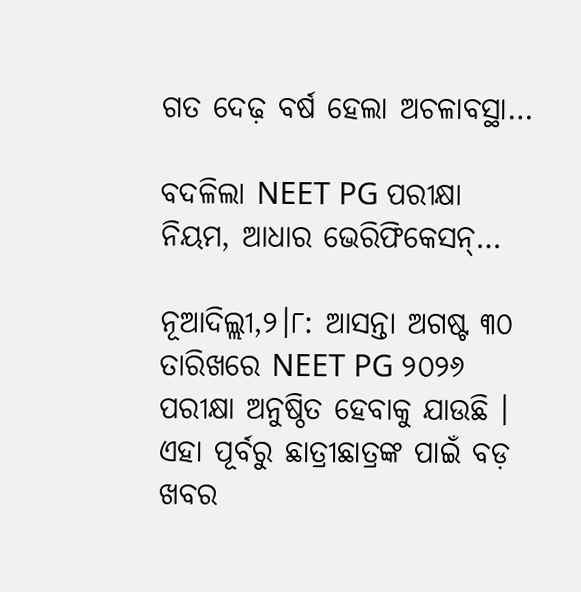ଗତ ଦେଢ଼ ବର୍ଷ ହେଲା ଅଚଳାବସ୍ଥା…

ବଦଳିଲା NEET PG ପରୀକ୍ଷା ନିୟମ, ଆଧାର ଭେରିଫିକେସନ୍…

ନୂଆଦିଲ୍ଲୀ,୨।୮: ଆସନ୍ତା ଅଗଷ୍ଟ ୩୦ ତାରିଖରେ NEET PG ୨୦୨୬ ପରୀକ୍ଷା ଅନୁଷ୍ଠିତ ହେବାକୁ ଯାଉଛି । ଏହା ପୂର୍ବରୁ ଛାତ୍ରୀଛାତ୍ରଙ୍କ ପାଇଁ ବଡ଼ ଖବର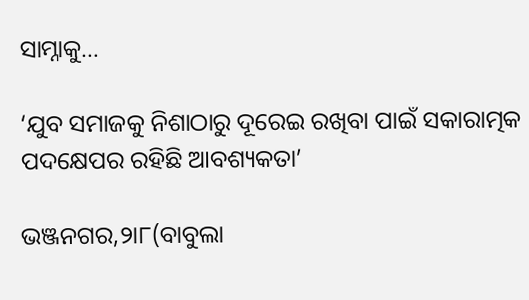ସାମ୍ନାକୁ…

‘ଯୁବ ସମାଜକୁ ନିଶାଠାରୁ ଦୂରେଇ ରଖିବା ପାଇଁ ସକାରାତ୍ମକ ପଦକ୍ଷେପର ରହିଛି ଆବଶ୍ୟକତା’

ଭଞ୍ଜନଗର,୨ା୮(ବାବୁଲା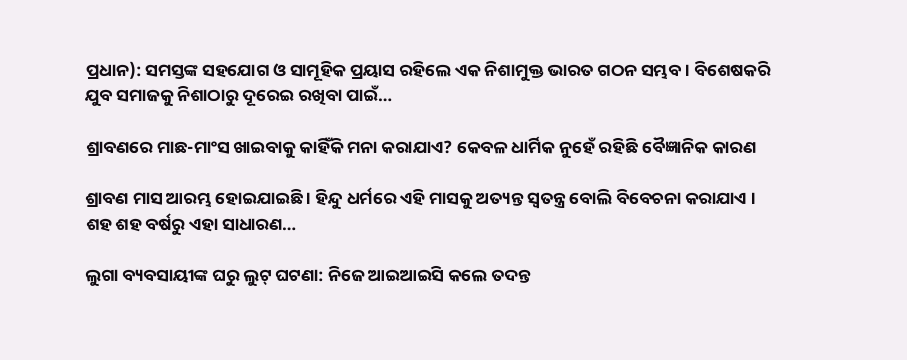ପ୍ରଧାନ): ସମସ୍ତଙ୍କ ସହଯୋଗ ଓ ସାମୂହିକ ପ୍ରୟାସ ରହିଲେ ଏକ ନିଶାମୁକ୍ତ ଭାରତ ଗଠନ ସମ୍ଭବ। ବିଶେଷକରି ଯୁବ ସମାଜକୁ ନିଶାଠାରୁ ଦୂରେଇ ରଖିବା ପାଇଁ…

ଶ୍ରାବଣରେ ମାଛ-ମାଂସ ଖାଇବାକୁ କାହିଁକି ମନା କରାଯାଏ? କେବଳ ଧାର୍ମିକ ନୁହେଁ ରହିଛି ବୈଜ୍ଞାନିକ କାରଣ

ଶ୍ରାବଣ ମାସ ଆରମ୍ଭ ହୋଇଯାଇଛି । ହିନ୍ଦୁ ଧର୍ମରେ ଏହି ମାସକୁ ଅତ୍ୟନ୍ତ ସ୍ୱତନ୍ତ୍ର ବୋଲି ବିବେଚନା କରାଯାଏ । ଶହ ଶହ ବର୍ଷରୁ ଏହା ସାଧାରଣ…

ଲୁଗା ବ୍ୟବସାୟୀଙ୍କ ଘରୁ ଲୁଟ୍‌ ଘଟଣା: ନିଜେ ଆଇଆଇସି କଲେ ତଦନ୍ତ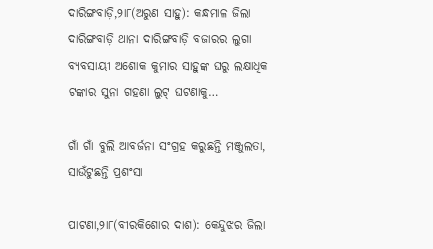ଦାରିଙ୍ଗବାଡ଼ି,୨ା୮(ଅରୁଣ ସାହୁ): କନ୍ଧମାଳ ଜିଲା ଦାରିଙ୍ଗବାଡ଼ି ଥାନା ଦାରିଙ୍ଗବାଡ଼ି ବଜାରର ଲୁଗା ବ୍ୟବସାୟୀ ଅଶୋକ କୁମାର ସାହୁଙ୍କ ଘରୁ ଲକ୍ଷାଧିକ ଟଙ୍କାର ସୁନା ଗହଣା ଲୁଟ୍‌ ଘଟଣାକୁ…

ଗାଁ ଗାଁ ବୁଲି ଆବର୍ଜନା ସଂଗ୍ରହ କରୁଛନ୍ତି ମଞ୍ଜୁଲତା, ସାଉଁଟୁଛନ୍ତି ପ୍ରଶଂସା

ପାଟଣା,୨ା୮(ବୀରକିଶୋର ଦାଶ): କେନ୍ଦୁଝର ଜିଲା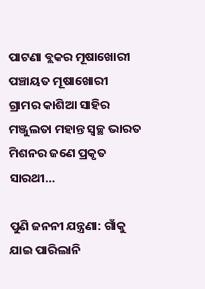ପାଟଣା ବ୍ଲକର ମୂଷାଖୋରୀ ପଞ୍ଚାୟତ ମୂଷାଖୋରୀ ଗ୍ରାମର କାଶିଆ ସାହିର ମଞ୍ଜୁଲତା ମହାନ୍ତ ସ୍ବଚ୍ଛ ଭାରତ ମିଶନର ଜଣେ ପ୍ରକୃତ ସାରଥୀ…

ପୁଣି ଜନନୀ ଯନ୍ତ୍ରଣା: ଗାଁକୁ ଯାଇ ପାରିଲାନି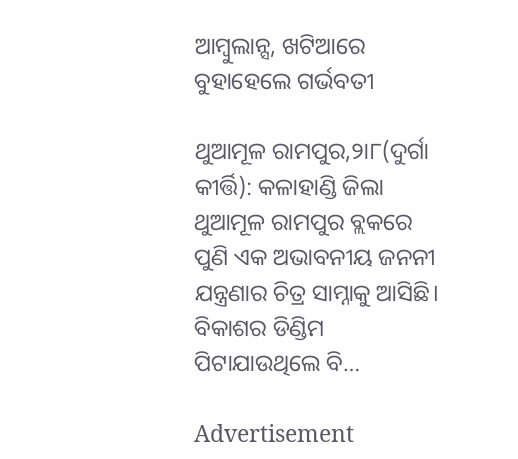ଆମ୍ବୁଲାନ୍ସ, ଖଟିଆରେ ବୁହାହେଲେ ଗର୍ଭବତୀ

ଥୁଆମୂଳ ରାମପୁର,୨ା୮(ଦୁର୍ଗା କୀର୍ତ୍ତି): କଳାହାଣ୍ଡି ଜିଲା ଥୁଆମୂଳ ରାମପୁର ବ୍ଲକରେ ପୁଣି ଏକ ଅଭାବନୀୟ ଜନନୀ ଯନ୍ତ୍ରଣାର ଚିତ୍ର ସାମ୍ନାକୁ ଆସିଛି। ବିକାଶର ଡିଣ୍ଡିମ ପିଟାଯାଉଥିଲେ ବି…

Advertisement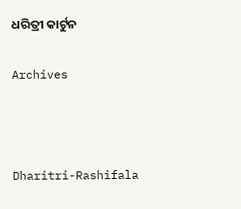ଧରିତ୍ରୀ କାର୍ଟୁନ

Archives



Dharitri-Rashifala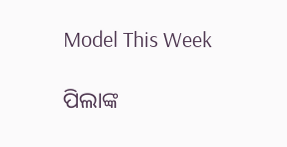Model This Week

ପିଲାଙ୍କ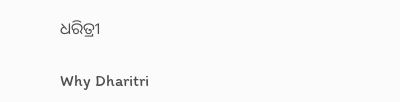ଧରିତ୍ରୀ

Why Dharitri